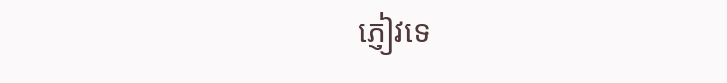ភ្ញៀវទេ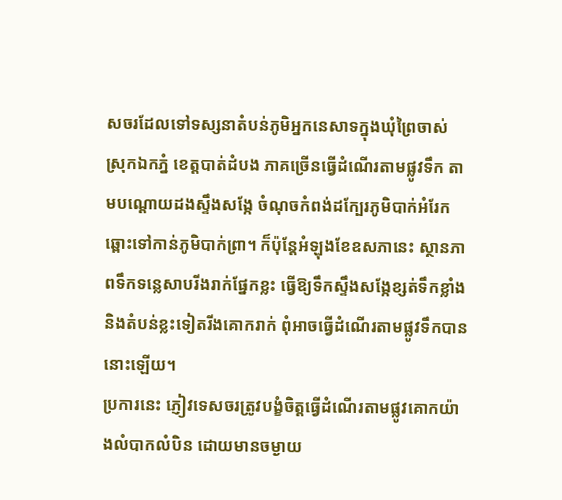សចរដែលទៅទស្សនាតំបន់ភូមិអ្នកនេសាទក្នុងឃុំព្រៃចាស់ ស្រុកឯកភ្នំ ខេត្តបាត់ដំបង ភាគច្រើនធ្វើដំណើរតាមផ្លូវទឹក តាមបណ្ដោយដងស្ទឹងសង្កែ ចំណុចកំពង់ដក្បែរភូមិបាក់អំរែក ឆ្ពោះទៅកាន់ភូមិបាក់ព្រា។ ក៏ប៉ុន្តែអំឡុងខែឧសភានេះ ស្ថានភាពទឹកទន្លេសាបរីងរាក់ផ្នែកខ្លះ ធ្វើឱ្យទឹកស្ទឹងសង្កែខ្សត់ទឹកខ្លាំង និងតំបន់ខ្លះទៀតរីងគោករាក់ ពុំអាចធ្វើដំណើរតាមផ្លូវទឹកបាននោះឡើយ។
ប្រការនេះ ភ្ញៀវទេសចរត្រូវបង្ខំចិត្តធ្វើដំណើរតាមផ្លូវគោកយ៉ាងលំបាកលំបិន ដោយមានចម្ងាយ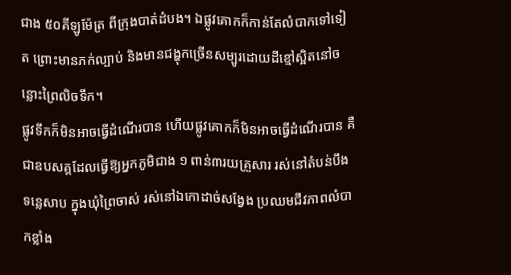ជាង ៥០គីឡូម៉ែត្រ ពីក្រុងបាត់ដំបង។ ឯផ្លូវគោកក៏កាន់តែលំបាកទៅទៀត ព្រោះមានភក់ល្បាប់ និងមានជង្ហុកច្រើនសម្បូរដោយដីខ្មៅស្អិតនៅចន្លោះព្រៃលិចទឹក។
ផ្លូវទឹកក៏មិនអាចធ្វើដំណើរបាន ហើយផ្លូវគោកក៏មិនអាចធ្វើដំណើរបាន គឺជាឧបសគ្គដែលធ្វើឱ្យអ្នកភូមិជាង ១ ពាន់៣រយគ្រួសារ រស់នៅតំបន់បឹងទន្លេសាប ក្នុងឃុំព្រៃចាស់ រស់នៅឯកោដាច់សង្វែង ប្រឈមជីវភាពលំបាកខ្លាំង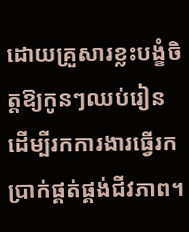ដោយគ្រួសារខ្លះបង្ខំចិត្តឱ្យកូនៗឈប់រៀន ដើម្បីរកការងារធ្វើរកប្រាក់ផ្គត់ផ្គង់ជីវភាព។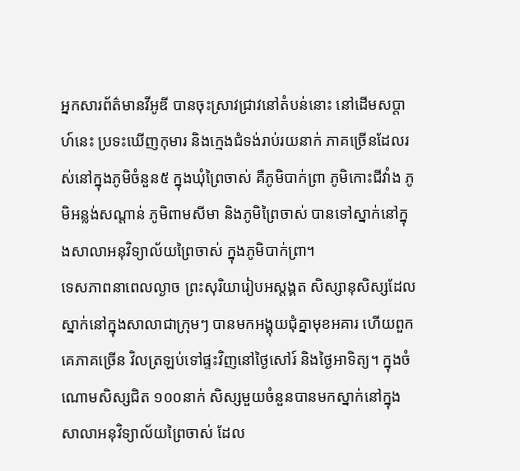អ្នកសារព័ត៌មានវីអូឌី បានចុះស្រាវជ្រាវនៅតំបន់នោះ នៅដើមសប្តាហ៍នេះ ប្រទះឃើញកុមារ និងក្មេងជំទង់រាប់រយនាក់ ភាគច្រើនដែលរស់នៅក្នុងភូមិចំនួន៥ ក្នុងឃុំព្រៃចាស់ គឺភូមិបាក់ព្រា ភូមិកោះជីវាំង ភូមិអន្លង់សណ្តាន់ ភូមិពាមសីមា និងភូមិព្រៃចាស់ បានទៅស្នាក់នៅក្នុងសាលាអនុវិទ្យាល័យព្រៃចាស់ ក្នុងភូមិបាក់ព្រា។
ទេសភាពនាពេលល្ងាច ព្រះសុរិយារៀបអស្ដង្គត សិស្សានុសិស្សដែលស្នាក់នៅក្នុងសាលាជាក្រុមៗ បានមកអង្គុយជុំគ្នាមុខអគារ ហើយពួកគេភាគច្រើន វិលត្រឡប់ទៅផ្ទះវិញនៅថ្ងៃសៅរ៍ និងថ្ងៃអាទិត្យ។ ក្នុងចំណោមសិស្សជិត ១០០នាក់ សិស្សមួយចំនួនបានមកស្នាក់នៅក្នុងសាលាអនុវិទ្យាល័យព្រៃចាស់ ដែល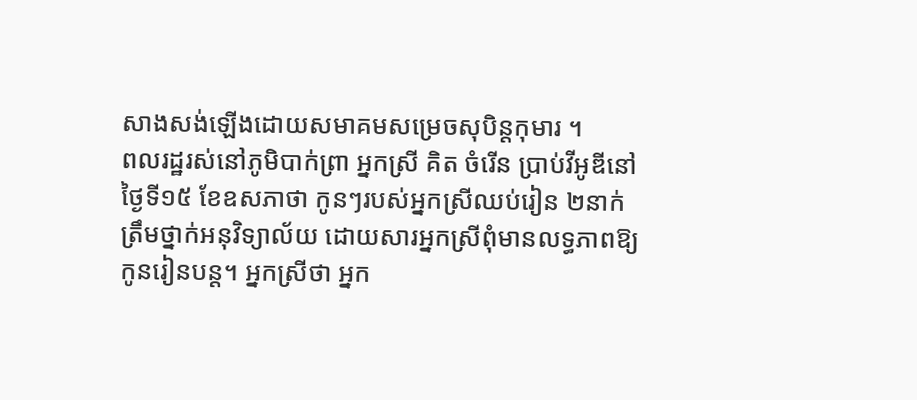សាងសង់ឡើងដោយសមាគមសម្រេចសុបិន្តកុមារ ។
ពលរដ្ឋរស់នៅភូមិបាក់ព្រា អ្នកស្រី គិត ចំរើន ប្រាប់វីអូឌីនៅថ្ងៃទី១៥ ខែឧសភាថា កូនៗរបស់អ្នកស្រីឈប់រៀន ២នាក់ ត្រឹមថ្នាក់អនុវិទ្យាល័យ ដោយសារអ្នកស្រីពុំមានលទ្ធភាពឱ្យកូនរៀនបន្ត។ អ្នកស្រីថា អ្នក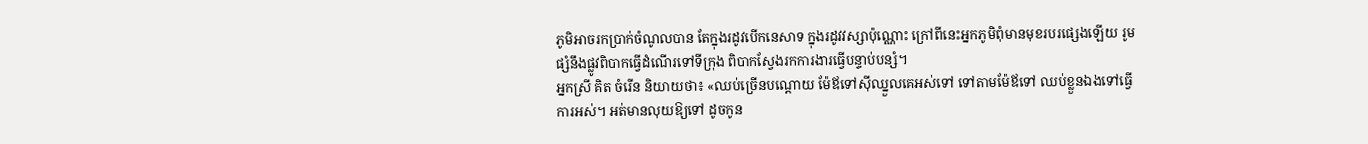ភូមិអាចរកប្រាក់ចំណូលបាន តែក្នុងរដូវបើកនេសាទ ក្នុងរដូវវស្សាប៉ុណ្ណោះ ក្រៅពីនេះអ្នកភូមិពុំមានមុខរបរផ្សេងឡើយ រូមផ្សំនឹងផ្លូវពិបាកធ្វើដំណើរទៅទីក្រុង ពិបាកស្វែងរកការងារធ្វើបន្ទាប់បន្សំ។
អ្នកស្រី គិត ចំរើន និយាយថា៖ «ឈប់ច្រើនបណ្ដោយ ម៉ែឪទៅស៊ីឈ្នួលគេអស់ទៅ ទៅតាមម៉ែឪទៅ ឈប់ខ្លួនឯងទៅធ្វើការអស់។ អត់មានលុយឱ្យទៅ ដូចកូន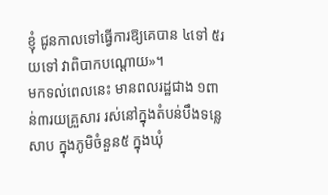ខ្ញុំ ជូនកាលទៅធ្វើការឱ្យគេបាន ៤ទៅ ៥រយទៅ វាពិបាកបណ្តោយ»។
មកទល់ពេលនេះ មានពលរដ្ឋជាង ១ពាន់៣រយគ្រួសារ រស់នៅក្នុងតំបន់បឹងទន្លេសាប ក្នុងភូមិចំនួន៥ ក្នុងឃុំ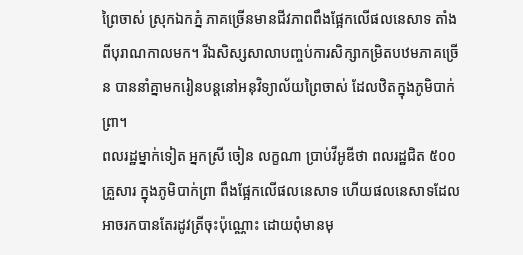ព្រៃចាស់ ស្រុកឯកភ្នំ ភាគច្រើនមានជីវភាពពឹងផ្អែកលើផលនេសាទ តាំងពីបុរាណកាលមក។ រីឯសិស្សសាលាបញ្ចប់ការសិក្សាកម្រិតបឋមភាគច្រើន បាននាំគ្នាមករៀនបន្តនៅអនុវិទ្យាល័យព្រៃចាស់ ដែលឋិតក្នុងភូមិបាក់ព្រា។
ពលរដ្ឋម្នាក់ទៀត អ្នកស្រី ចៀន លក្ខណា ប្រាប់វីអូឌីថា ពលរដ្ឋជិត ៥០០គ្រួសារ ក្នុងភូមិបាក់ព្រា ពឹងផ្អែកលើផលនេសាទ ហើយផលនេសាទដែលអាចរកបានតែរដូវត្រីចុះប៉ុណ្ណោះ ដោយពុំមានមុ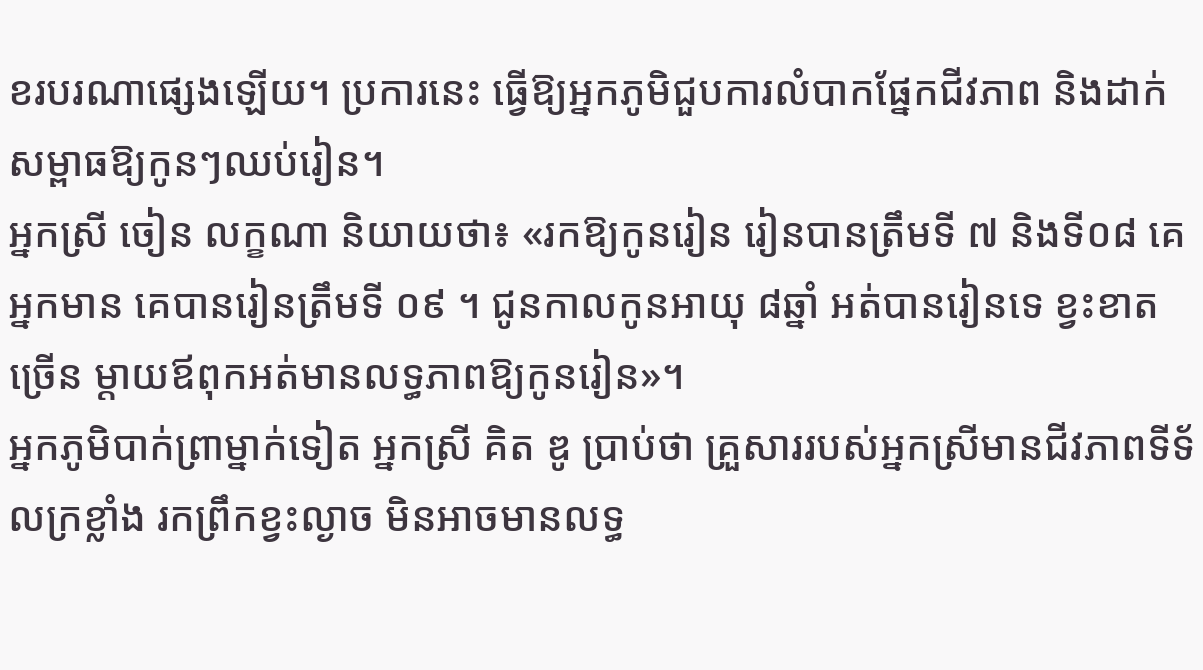ខរបរណាផ្សេងឡើយ។ ប្រការនេះ ធ្វើឱ្យអ្នកភូមិជួបការលំបាកផ្នែកជីវភាព និងដាក់សម្ពាធឱ្យកូនៗឈប់រៀន។
អ្នកស្រី ចៀន លក្ខណា និយាយថា៖ «រកឱ្យកូនរៀន រៀនបានត្រឹមទី ៧ និងទី០៨ គេអ្នកមាន គេបានរៀនត្រឹមទី ០៩ ។ ជូនកាលកូនអាយុ ៨ឆ្នាំ អត់បានរៀនទេ ខ្វះខាតច្រើន ម្តាយឪពុកអត់មានលទ្ធភាពឱ្យកូនរៀន»។
អ្នកភូមិបាក់ព្រាម្នាក់ទៀត អ្នកស្រី គិត ឌូ ប្រាប់ថា គ្រួសាររបស់អ្នកស្រីមានជីវភាពទីទ័លក្រខ្លាំង រកព្រឹកខ្វះល្ងាច មិនអាចមានលទ្ធ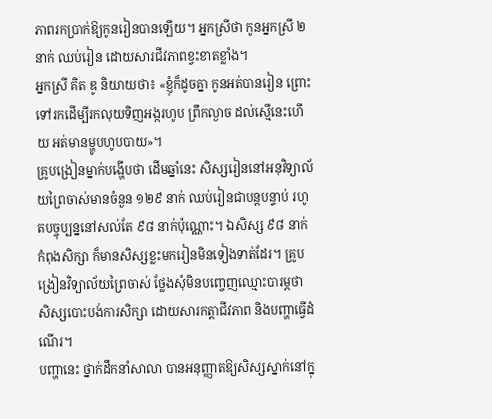ភាពរកប្រាក់ឱ្យកូនរៀនបានឡើយ។ អ្នកស្រីថា កូនអ្នកស្រី ២នាក់ ឈប់រៀន ដោយសារជីវភាពខ្វះខាតខ្លាំង។
អ្នកស្រី គិត ឌូ និយាយថា៖ «ខ្ញុំក៏ដូចគ្នា កូនអត់បានរៀន ព្រោះទៅរកដើម្បីរកលុយទិញអង្ករហូប ព្រឹកល្ងាច ដល់ស្មើនេះហើយ អត់មានម្ហូបហូបបាយ»។
គ្រូបង្រៀនម្នាក់បង្ហើបថា ដើមឆ្នាំនេះ សិស្សរៀននៅអនុវិទ្យាល័យព្រៃចាស់មានចំនួន ១២៩ នាក់ ឈប់រៀនជាបន្តបន្ទាប់ រហូតបច្ចុប្បន្ននៅសល់តែ ៩៨ នាក់ប៉ុណ្ណោះ។ ឯសិស្ស ៩៨ នាក់ កំពុងសិក្សា ក៏មានសិស្សខ្លះមករៀនមិនទៀងទាត់ដែរ។ គ្រូបង្រៀនវិទ្យាល័យព្រៃចាស់ ថ្លែងសុំមិនបញ្ចេញឈ្មោះបារម្ភថា សិស្សបោះបង់ការសិក្សា ដោយសារកត្តាជីវភាព និងបញ្ហាធ្វើដំណើរ។
បញ្ហានេះ ថ្នាក់ដឹកនាំសាលា បានអនុញ្ញាតឱ្យសិស្សស្នាក់នៅក្នុ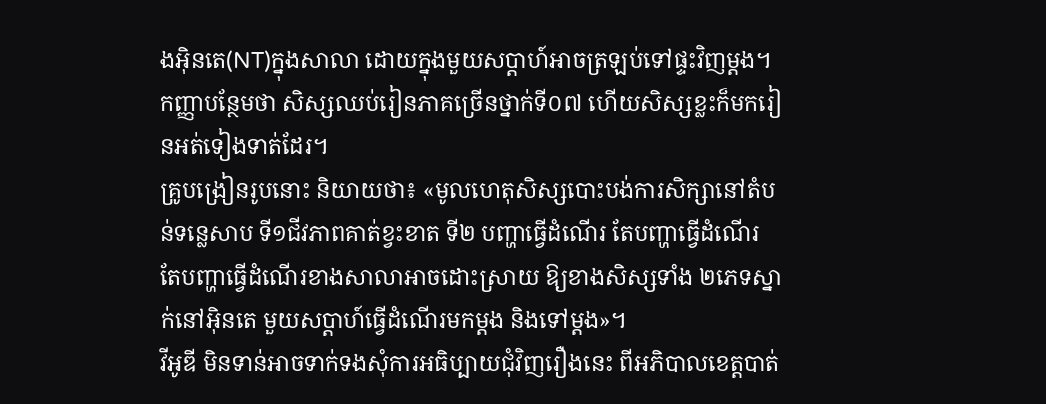ងអ៊ិនតេ(NT)ក្នុងសាលា ដោយក្នុងមួយសប្ដាហ៍អាចត្រឡប់ទៅផ្ទះវិញម្តង។ កញ្ញាបន្ថែមថា សិស្សឈប់រៀនភាគច្រើនថ្នាក់ទី០៧ ហើយសិស្សខ្លះក៏មករៀនអត់ទៀងទាត់ដែរ។
គ្រូបង្រៀនរូបនោះ និយាយថា៖ «មូលហេតុសិស្សបោះបង់ការសិក្សានៅតំបន់ទន្លេសាប ទី១ជីវភាពគាត់ខ្វះខាត ទី២ បញ្ហាធ្វើដំណើរ តែបញ្ហាធ្វើដំណើរ តែបញ្ហាធ្វើដំណើរខាងសាលាអាចដោះស្រាយ ឱ្យខាងសិស្សទាំង ២ភេទស្នាក់នៅអ៊ិនតេ មួយសប្តាហ៍ធ្វើដំណើរមកម្តង និងទៅម្តង»។
វីអូឌី មិនទាន់អាចទាក់ទងសុំការអធិប្បាយជុំវិញរឿងនេះ ពីអភិបាលខេត្តបាត់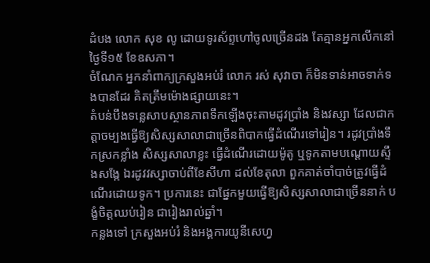ដំបង លោក សុខ លូ ដោយទូរស័ព្ទហៅចូលច្រើនដង តែគ្មានអ្នកលើកនៅថ្ងៃទី១៥ ខែឧសភា។
ចំណែក អ្នកនាំពាក្យក្រសួងអប់រំ លោក រស់ សុវាចា ក៏មិនទាន់អាចទាក់ទងបានដែរ គិតត្រឹមម៉ោងផ្សាយនេះ។
តំបន់បឹងទន្លេសាបស្ថានភាពទឹកឡើងចុះតាមដូវប្រាំង និងវស្សា ដែលជាកត្តាចម្បងធ្វើឱ្យសិស្សសាលាជាច្រើនពិបាកធ្វើដំណើរទៅរៀន។ រដូវប្រាំងទឹកស្រកខ្លាំង សិស្សសាលាខ្លះ ធ្វើដំណើរដោយម៉ូតូ ឬទូកតាមបណ្ដោយស្ទឹងសង្កែ ឯរដូវវស្សាចាប់ពីខែសីហា ដល់ខែតុលា ពួកគាត់ចាំបាច់ត្រូវធ្វើដំណើរដោយទូក។ ប្រការនេះ ជាផ្នែកមួយធ្វើឱ្យសិស្សសាលាជាច្រើននាក់ បង្ខំចិត្តឈប់រៀន ជារៀងរាល់ឆ្នាំ។
កន្លងទៅ ក្រសួងអប់រំ និងអង្គការយូនីសេហ្វ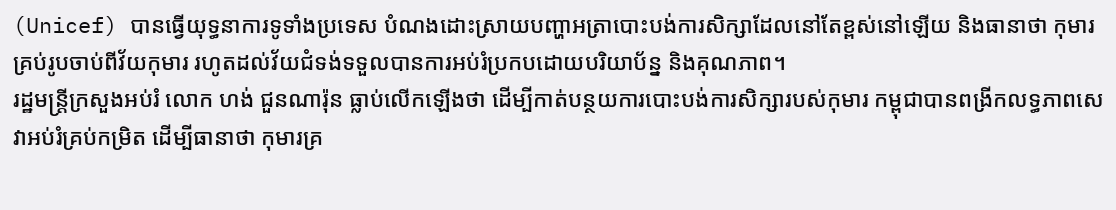(Unicef) បានធ្វើយុទ្ធនាការទូទាំងប្រទេស បំណងដោះស្រាយបញ្ហាអត្រាបោះបង់ការសិក្សាដែលនៅតែខ្ពស់នៅឡើយ និងធានាថា កុមារគ្រប់រូបចាប់ពីវ័យកុមារ រហូតដល់វ័យជំទង់ទទួលបានការអប់រំប្រកបដោយបរិយាប័ន្ន និងគុណភាព។
រដ្ឋមន្ត្រីក្រសួងអប់រំ លោក ហង់ ជួនណារ៉ុន ធ្លាប់លើកឡើងថា ដើម្បីកាត់បន្ថយការបោះបង់ការសិក្សារបស់កុមារ កម្ពុជាបានពង្រីកលទ្ធភាពសេវាអប់រំគ្រប់កម្រិត ដើម្បីធានាថា កុមារគ្រ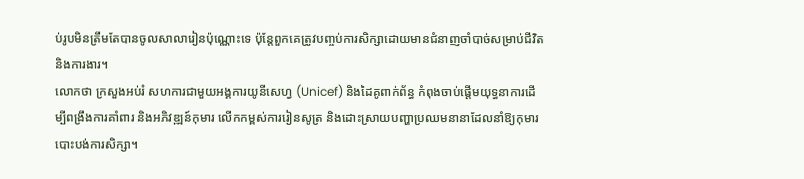ប់រូបមិនត្រឹមតែបានចូលសាលារៀនប៉ុណ្ណោះទេ ប៉ុន្តែពួកគេត្រូវបញ្ចប់ការសិក្សាដោយមានជំនាញចាំបាច់សម្រាប់ជីវិត និងការងារ។
លោកថា ក្រសួងអប់រំ សហការជាមួយអង្គការយូនីសេហ្វ (Unicef) និងដៃគូពាក់ព័ន្ធ កំពុងចាប់ផ្តើមយុទ្ធនាការដើម្បីពង្រឹងការគាំពារ និងអភិវឌ្ឍន៍កុមារ លើកកម្ពស់ការរៀនសូត្រ និងដោះស្រាយបញ្ហាប្រឈមនានាដែលនាំឱ្យកុមារបោះបង់ការសិក្សា។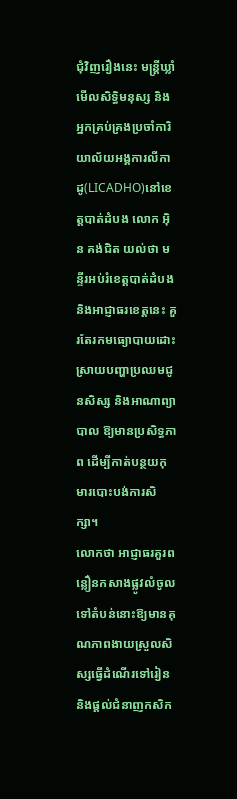ជុំវិញរឿងនេះ មន្ត្រីឃ្លាំមើលសិទ្ធិមនុស្ស និងអ្នកគ្រប់គ្រងប្រចាំការិយាល័យអង្គការលីកាដូ(LICADHO)នៅខេត្តបាត់ដំបង លោក អ៊ិន គង់ជិត យល់ថា មន្ទីរអប់រំខេត្តបាត់ដំបង និងអាជ្ញាធរខេត្តនេះ គួរតែរកមធ្យោបាយដោះស្រាយបញ្ហាប្រឈមជូនសិស្ស និងអាណាព្យាបាល ឱ្យមានប្រសិទ្ធភាព ដើម្បីកាត់បន្ថយកុមារបោះបង់ការសិក្សា។
លោកថា អាជ្ញាធរគួរពន្លឿនកសាងផ្លូវលំចូលទៅតំបន់នោះឱ្យមានគុណភាពងាយស្រួលសិស្សធ្វើដំណើរទៅរៀន និងផ្តល់ជំនាញកសិក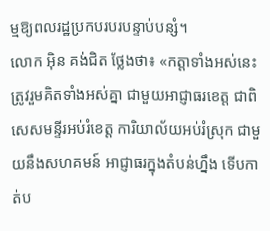ម្មឱ្យពលរដ្ឋប្រកបរបរបន្ទាប់បន្សំ។
លោក អ៊ិន គង់ជិត ថ្លែងថា៖ «កត្តាទាំងអស់នេះ ត្រូវរួមគិតទាំងអស់គ្នា ជាមួយអាជ្ញាធរខេត្ត ជាពិសេសមន្ទីរអប់រំខេត្ត ការិយាល័យអប់រំស្រុក ជាមួយនឹងសហគមន៍ អាជ្ញាធរក្នុងតំបន់ហ្នឹង ទើបកាត់ប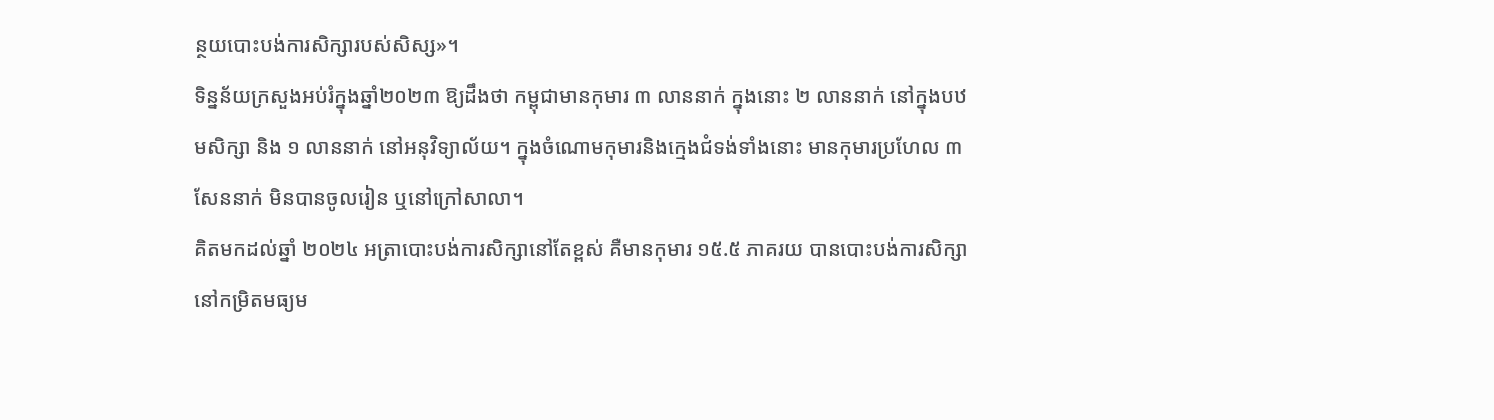ន្ថយបោះបង់ការសិក្សារបស់សិស្ស»។
ទិន្នន័យក្រសួងអប់រំក្នុងឆ្នាំ២០២៣ ឱ្យដឹងថា កម្ពុជាមានកុមារ ៣ លាននាក់ ក្នុងនោះ ២ លាននាក់ នៅក្នុងបឋមសិក្សា និង ១ លាននាក់ នៅអនុវិទ្យាល័យ។ ក្នុងចំណោមកុមារនិងក្មេងជំទង់ទាំងនោះ មានកុមារប្រហែល ៣សែននាក់ មិនបានចូលរៀន ឬនៅក្រៅសាលា។
គិតមកដល់ឆ្នាំ ២០២៤ អត្រាបោះបង់ការសិក្សានៅតែខ្ពស់ គឺមានកុមារ ១៥.៥ ភាគរយ បានបោះបង់ការសិក្សានៅកម្រិតមធ្យម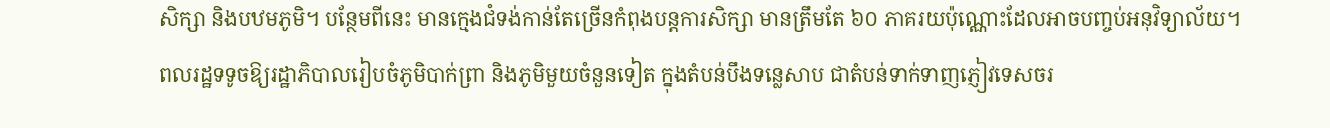សិក្សា និងបឋមភូមិ។ បន្ថែមពីនេះ មានក្មេងជំទង់កាន់តែច្រើនកំពុងបន្តការសិក្សា មានត្រឹមតែ ៦០ ភាគរយប៉ុណ្ណោះដែលអាចបញ្ចប់អនុវិទ្យាល័យ។
ពលរដ្ឋទទូចឱ្យរដ្ឋាភិបាលរៀបចំភូមិបាក់ព្រា និងភូមិមួយចំនួនទៀត ក្នុងតំបន់បឹងទន្លេសាប ជាតំបន់ទាក់ទាញភ្ញៀវទេសចរ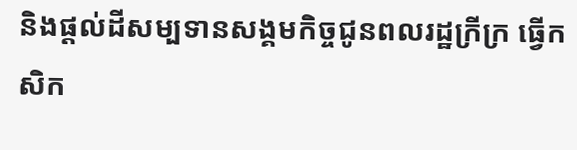និងផ្តល់ដីសម្បទានសង្គមកិច្ចជូនពលរដ្ឋក្រីក្រ ធ្វើកសិក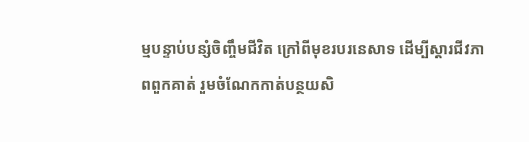ម្មបន្ទាប់បន្សំចិញ្ចឹមជីវិត ក្រៅពីមុខរបរនេសាទ ដើម្បីស្តារជីវភាពពួកគាត់ រួមចំណែកកាត់បន្ថយសិ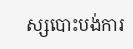ស្សបោះបង់ការ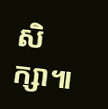សិក្សា៕